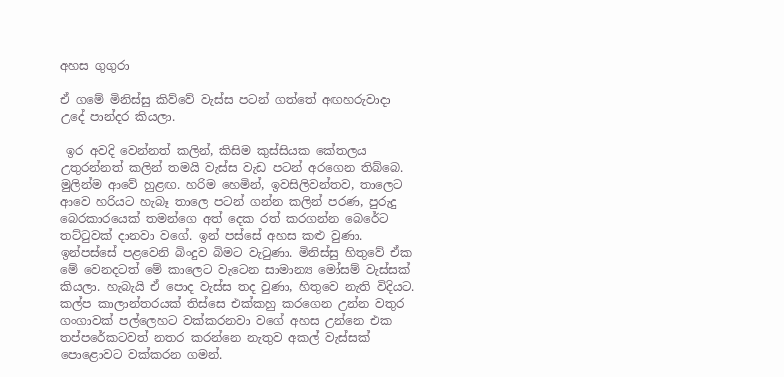අහස ගුගුරා

ඒ ගමේ මිනිස්සු කිව්වේ වැස්ස පටන් ගත්තේ අඟහරුවාදා උදේ පාන්දර කියලා.

 ඉර අවදි වෙන්නත් කලින්, කිසිම කුස්සියක කේතලය උතුරන්නත් කලින් තමයි වැස්ස වැඩ පටන් අරගෙන තිබ්බෙ. මුලින්ම ආවේ හුළඟ. හරිම හෙමින්, ඉවසිලිවන්තව, තාලෙට ආවෙ හරියට හැබෑ තාලෙ පටන් ගන්න කලින් පරණ, පුරුදු බෙරකාරයෙක් තමන්ගෙ අත් දෙක රත් කරගන්න බෙරේට තට්ටුවක් දානවා වගේ. ඉන් පස්සේ අහස කළු වුණා. ඉන්පස්සේ පළවෙනි බිංදුව බිමට වැටුණා. මිනිස්සු හිතුවේ ඒක මේ වෙනදටත් මේ කාලෙට වැටෙන සාමාන්‍ය මෝසම් වැස්සක් කියලා. හැබැයි ඒ පොද වැස්ස තද වුණා, හිතුවෙ නැති විදියට. කල්ප කාලාන්තරයක් තිස්සෙ එක්කහු කරගෙන උන්න වතුර ගංගාවක් පල්ලෙහට වක්කරනවා වගේ අහස උන්නෙ එක තප්පරේකටවත් නතර කරන්නෙ නැතුව අකල් වැස්සක් පොළොවට වක්කරන ගමන්.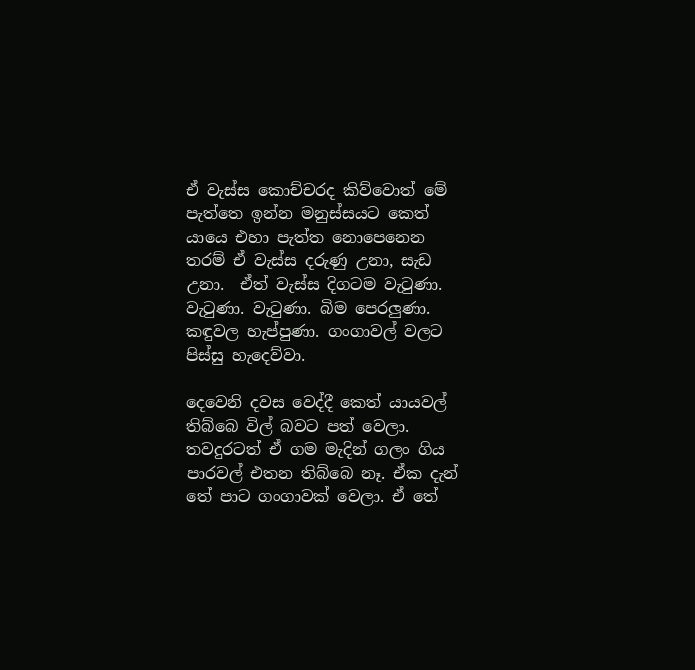ඒ වැස්ස කොච්චරද කිව්වොත් මේ පැත්තෙ ඉන්න මනුස්සයට කෙත් යායෙ එහා පැත්ත නොපෙනෙන තරම් ඒ වැස්ස දරුණු උනා, සැඩ උනා.  ඒත් වැස්ස දිගටම වැටුණා. වැටුණා. වැටුණා. බිම පෙරලුණා. කඳුවල හැප්පුණා. ගංගාවල් වලට පිස්සු හැදෙව්වා.

දෙවෙනි දවස වෙද්දී කෙත් යායවල් තිබ්බෙ විල් බවට පත් වෙලා. තවදුරටත් ඒ ගම මැදින් ගලං ගිය පාරවල් එතන තිබ්බෙ නෑ. ඒක දැන් තේ පාට ගංගාවක් වෙලා. ඒ තේ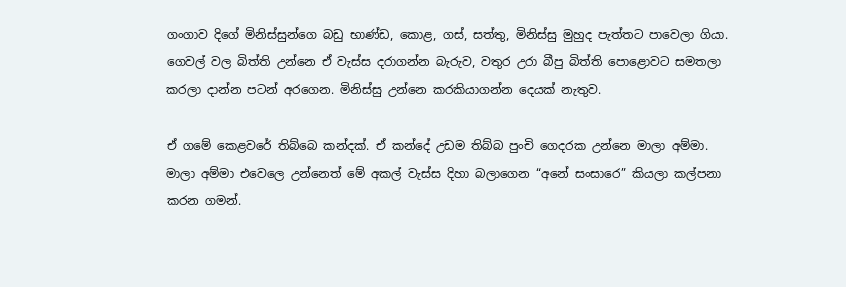ගංගාව දිගේ මිනිස්සුන්ගෙ බඩු භාණ්ඩ, කොළ, ගස්, සත්තු, මිනිස්සු මුහුද පැත්තට පාවෙලා ගියා. ගෙවල් වල බිත්ති උන්නෙ ඒ වැස්ස දරාගන්න බැරුව, වතුර උරා බීපු බිත්ති පොළොවට සමතලා කරලා දාන්න පටන් අරගෙන. මිනිස්සු උන්නෙ කරකියාගන්න දෙයක් නැතුව.

ඒ ගමේ කෙළවරේ තිබ්බෙ කන්දක්. ඒ කන්දේ උඩම තිබ්බ පුංචි ගෙදරක උන්නෙ මාලා අම්මා. මාලා අම්මා එවෙලෙ උන්නෙත් මේ අකල් වැස්ස දිහා බලාගෙන “අනේ සංසාරෙ” කියලා කල්පනා කරන ගමන්.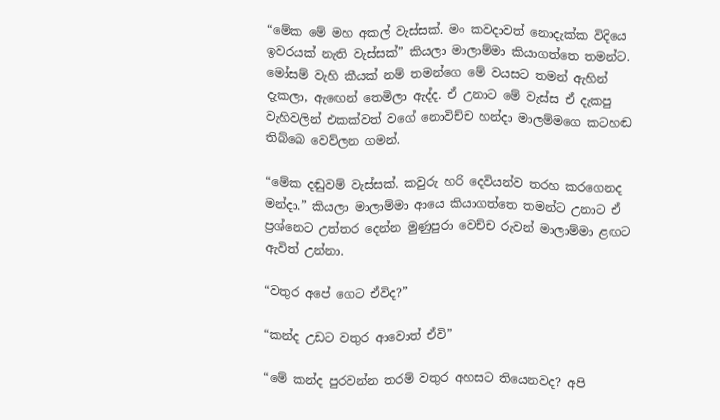“මේක මේ මහ අකල් වැස්සක්. මං කවදාවත් නොදැක්ක විදියෙ ඉවරයක් නැති වැස්සක්” කියලා මාලාම්මා කියාගත්තෙ තමන්ට. මෝසම් වැහි කීයක් නම් තමන්ගෙ මේ වයසට තමන් ඇහින් දැකලා, ඇඟෙන් තෙමිලා ඇද්ද. ඒ උනාට මේ වැස්ස ඒ දැකපු වැහිවලින් එකක්වත් වගේ නොවිච්ච හන්දා මාලම්මගෙ කටහඬ තිබ්බෙ වෙව්ලන ගමන්.

“මේක දඬුවම් වැස්සක්. කවුරු හරි දෙවියන්ව තරහ කරගෙනද මන්දා.” කියලා මාලාම්මා ආයෙ කියාගත්තෙ තමන්ට උනාට ඒ ප්‍රශ්නෙට උත්තර දෙන්න මුණුපුරා වෙච්ච රුවන් මාලාම්මා ළඟට ඇවිත් උන්නා.

“වතුර අපේ ගෙට ඒවිද?”

“කන්ද උඩට වතුර ආවොත් ඒවි”

“මේ කන්ද පුරවන්න තරම් වතුර අහසට තියෙනවද? අපි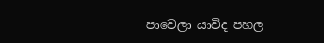පාවෙලා යාවිද පහල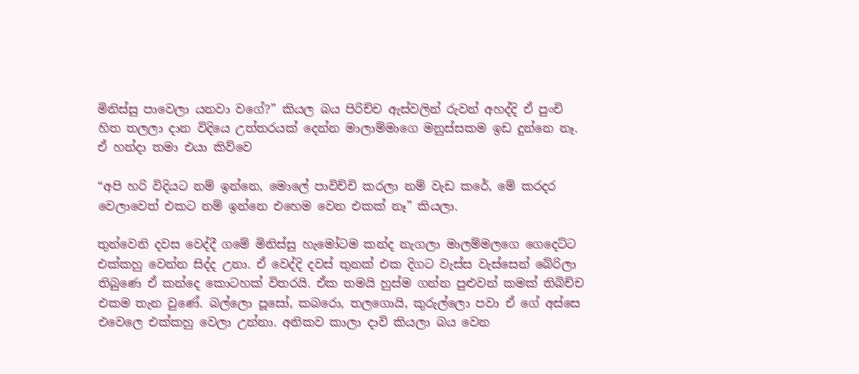මිනිස්සු පාවෙලා යනවා වගේ?” කියල බය පිරිච්ච ඇස්වලින් රුවන් අහද්දි ඒ පුංචි හිත තලලා දාන විදියෙ උත්තරයක් දෙන්න මාලාම්මාගෙ මනුස්සකම ඉඩ දුන්නෙ නෑ. ඒ හන්දා තමා එයා කිව්වෙ

“අපි හරි විදියට නම් ඉන්නෙ, මොලේ පාවිච්චි කරලා නම් වැඩ කරේ, මේ කරදර වෙලාවෙත් එකට නම් ඉන්නෙ එහෙම වෙන එකක් නෑ” කියලා.

තුන්වෙනි දවස වෙද්දී ගමේ මිනිස්සු හැමෝටම කන්ද නැගලා මාලම්මලගෙ ගෙදෙට්ට එක්කහු වෙන්න සිද්ද උනා. ඒ වෙද්දි දවස් තුනක් එක දිගට වැස්ස වැස්සෙන් බේරිලා තිබුණෙ ඒ කන්දෙ කොටහක් විතරයි. ඒක තමයි හුස්ම ගන්න පුළුවන් කමක් තිබිච්ච එකම තැන වුණේ. බල්ලො පූසෝ, කබරො, තලගොයි, කුරුල්ලො පවා ඒ ගේ අස්සෙ එවෙලෙ එක්කහු වෙලා උන්නා. අනිකව කාලා දාවි කියලා බය වෙන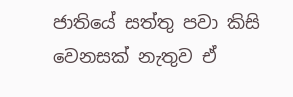ජාතියේ සත්තු පවා කිසි වෙනසක් නැතුව ඒ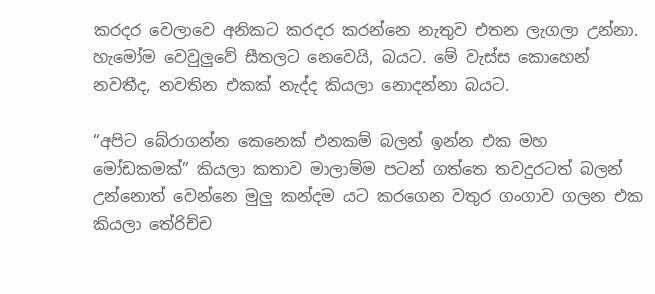කරදර වෙලාවෙ අනිකට කරදර කරන්නෙ නැතුව එතන ලැගලා උන්නා. හැමෝම වෙවුලුවේ සීතලට නෙවෙයි, බයට. මේ වැස්ස කොහෙන් නවතීද, නවතින එකක් නැද්ද කියලා නොදන්නා බයට.

“අපිට බේරාගන්න කෙනෙක් එනකම් බලන් ඉන්න එක මහ මෝඩකමක්” කියලා කතාව මාලාම්ම පටන් ගත්තෙ තවදුරටත් බලන් උන්නොත් වෙන්නෙ මුලු කන්දම යට කරගෙන වතුර ගංගාව ගලන එක කියලා තේරිච්ච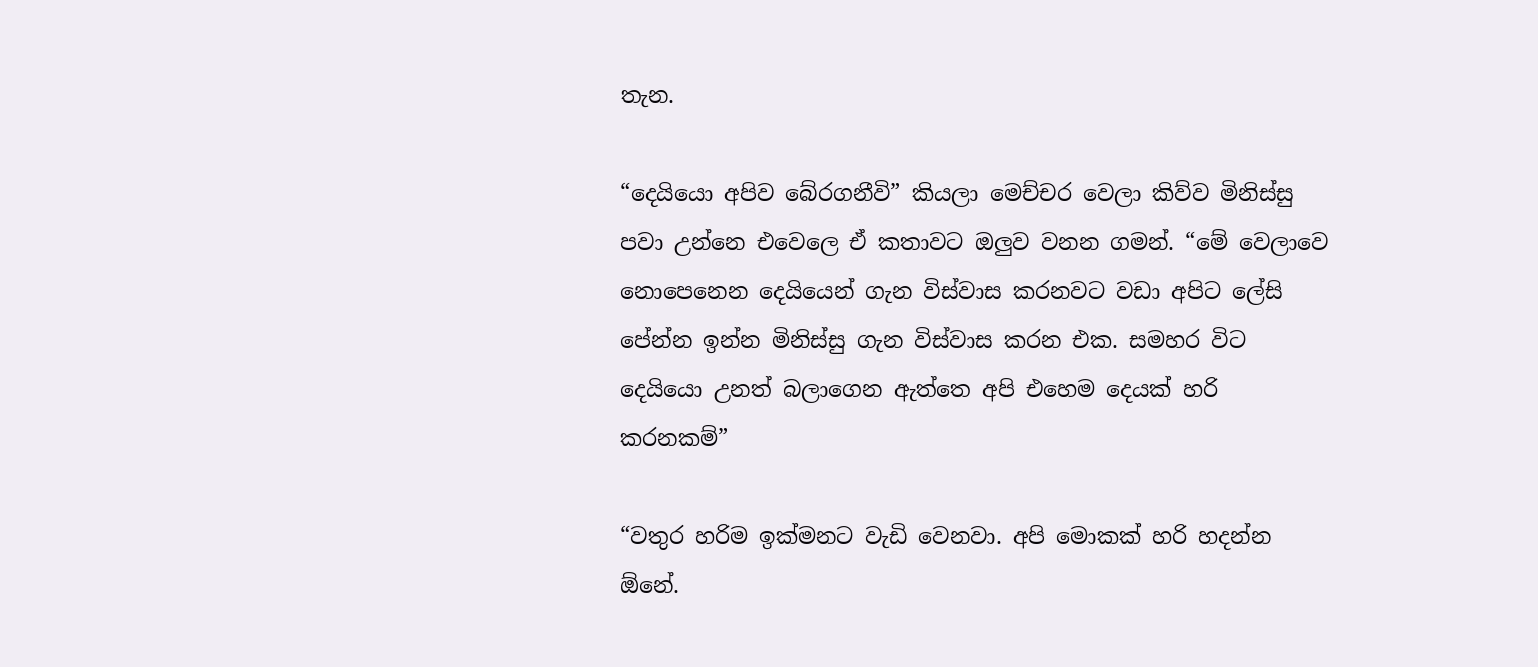තැන.

“දෙයියො අපිව බේරගනීවි” කියලා මෙච්චර වෙලා කිව්ව මිනිස්සු පවා උන්නෙ එවෙලෙ ඒ කතාවට ඔලුව වනන ගමන්. “මේ වෙලාවෙ නොපෙනෙන දෙයියෙන් ගැන විස්වාස කරනවට වඩා අපිට ලේසි පේන්න ඉන්න මිනිස්සු ගැන විස්වාස කරන එක. සමහර විට දෙයියො උනත් බලාගෙන ඇත්තෙ අපි එහෙම දෙයක් හරි කරනකම්”

“වතුර හරිම ඉක්මනට වැඩි වෙනවා. අපි මොකක් හරි හදන්න ඕනේ.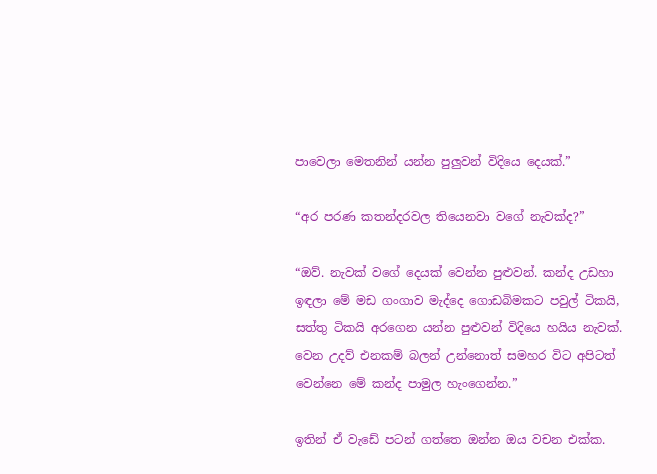පාවෙලා මෙතනින් යන්න පුලුවන් විදියෙ දෙයක්.”

“අර පරණ කතන්දරවල තියෙනවා වගේ නැවක්ද?”

“ඔව්. නැවක් වගේ දෙයක් වෙන්න පුළුවන්. කන්ද උඩහා ඉඳලා මේ මඩ ගංගාව මැද්දෙ ගොඩබිමකට පවුල් ටිකයි, සත්තු ටිකයි අරගෙන යන්න පුළුවන් විදියෙ හයිය නැවක්. වෙන උදව් එනකම් බලන් උන්නොත් සමහර විට අපිටත් වෙන්නෙ මේ කන්ද පාමුල හැංගෙන්න.”

ඉතින් ඒ වැඩේ පටන් ගත්තෙ ඔන්න ඔය වචන එක්ක.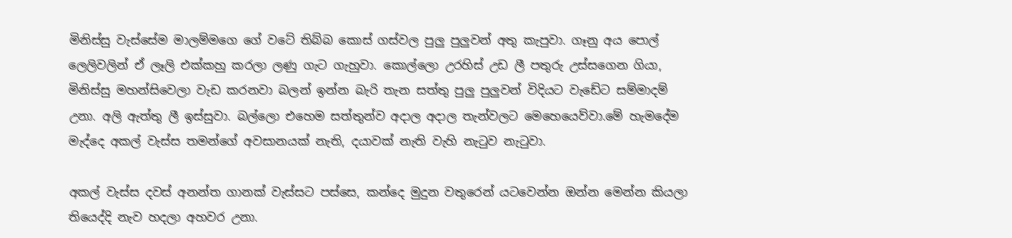මිනිස්සු වැස්සේම මාලම්මගෙ ගේ වටේ තිබ්බ කොස් ගස්වල පුලු පුලුවන් අතු කැපුවා. ගෑනු අය පොල් ලෙලිවලින් ඒ ලෑලි එක්කහු කරලා ලණු ගැට ගැහුවා. කොල්ලො උරහිස් උඩ ලී පතුරු උස්සගෙන ගියා, මිනිස්සු මහන්සිවෙලා වැඩ කරනවා බලන් ඉන්න බැරි තැන සත්තු පුලු පුලුවන් විදියට වැඩේට සම්මාදම් උනා. අලි ඇත්තු ලී ඉස්සුවා. බල්ලො එහෙම සත්තුන්ව අදාල අදාල තැන්වලට මෙහෙයෙව්වා.මේ හැමදේම මැද්දෙ අකල් වැස්ස තමන්ගේ අවසානයක් නැති, දයාවක් නැති වැහි නැටුව නැටුවා.

අකල් වැස්ස දවස් අනන්ත ගානක් වැස්සට පස්සෙ, කන්දෙ මුදුන වතුරෙන් යටවෙන්න ඔන්න මෙන්න කියලා තියෙද්දි නැව හදලා අහවර උනා.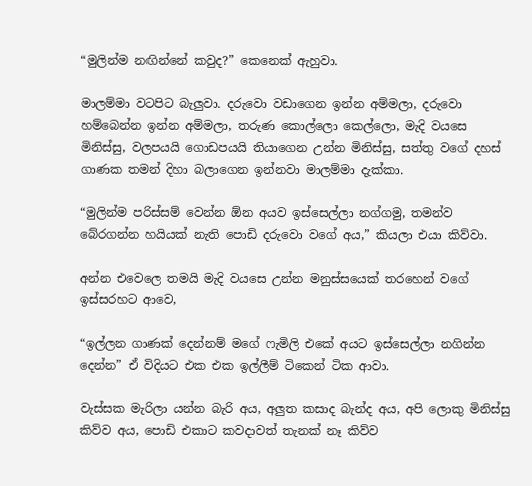“මුලින්ම නඟින්නේ කවුද?” කෙනෙක් ඇහුවා.

මාලම්මා වටපිට බැලුවා. දරුවො වඩාගෙන ඉන්න අම්මලා, දරුවො හම්බෙන්න ඉන්න අම්මලා, තරුණ කොල්ලො කෙල්ලො, මැදි වයසෙ මිනිස්සු, වලපයයි ගොඩපයයි තියාගෙන උන්න මිනිස්සු, සත්තු වගේ දහස් ගාණක තමන් දිහා බලාගෙන ඉන්නවා මාලම්මා දැක්කා.

“මුලින්ම පරිස්සම් වෙන්න ඕන අයව ඉස්සෙල්ලා නග්ගමු, තමන්ව බේරගන්න හයියක් නැති පොඩි දරුවො වගේ අය,” කියලා එයා කිව්වා.

අන්න එවෙලෙ තමයි මැදි වයසෙ උන්න මනුස්සයෙක් තරහෙන් වගේ ඉස්සරහට ආවෙ,

“ඉල්ලන ගාණක් දෙන්නම් මගේ ෆැමිලි එකේ අයට ඉස්සෙල්ලා නගින්න දෙන්න” ඒ විදියට එක එක ඉල්ලීම් ටිකෙන් ටික ආවා.

වැස්සක මැරිලා යන්න බැරි අය, අලුත කසාද බැන්ද අය, අපි ලොකු මිනිස්සු කිව්ව අය, පොඩි එකාට කවදාවත් තැනක් නෑ කිව්ව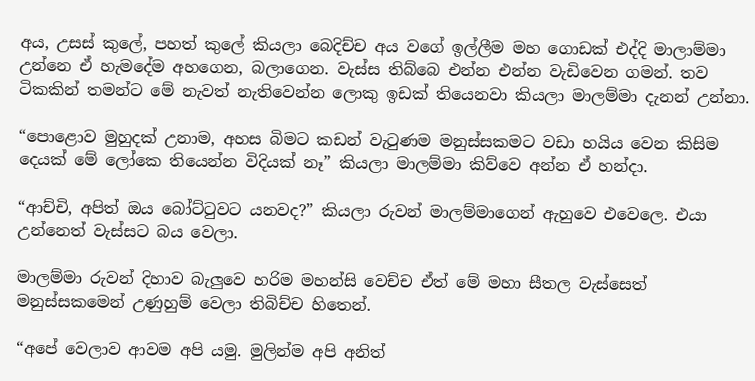අය, උසස් කුලේ, පහත් කුලේ කියලා බෙදිච්ච අය වගේ ඉල්ලීම මහ ගොඩක් එද්දි මාලාම්මා උන්නෙ ඒ හැමදේම අහගෙන, බලාගෙන. වැස්ස තිබ්බෙ එන්න එන්න වැඩිවෙන ගමන්. තව ටිකකින් තමන්ට මේ නැවත් නැතිවෙන්න ලොකු ඉඩක් තියෙනවා කියලා මාලම්මා දැනන් උන්නා.

“පොළොව මුහුදක් උනාම, අහස බිමට කඩන් වැටුණම මනුස්සකමට වඩා හයිය වෙන කිසිම දෙයක් මේ ලෝකෙ තියෙන්න විදියක් නෑ” කියලා මාලම්මා කිව්වෙ අන්න ඒ හන්දා.

“ආච්චි, අපිත් ඔය බෝට්ටුවට යනවද?” කියලා රුවන් මාලම්මාගෙන් ඇහුවෙ එවෙලෙ. එයා උන්නෙත් වැස්සට බය වෙලා.

මාලම්මා රුවන් දිහාව බැලුවෙ හරිම මහන්සි වෙච්ච ඒත් මේ මහා සීතල වැස්සෙත් මනුස්සකමෙන් උණුහුම් වෙලා තිබිච්ච හිතෙන්.

“අපේ වෙලාව ආවම අපි යමු. මුලින්ම අපි අනිත්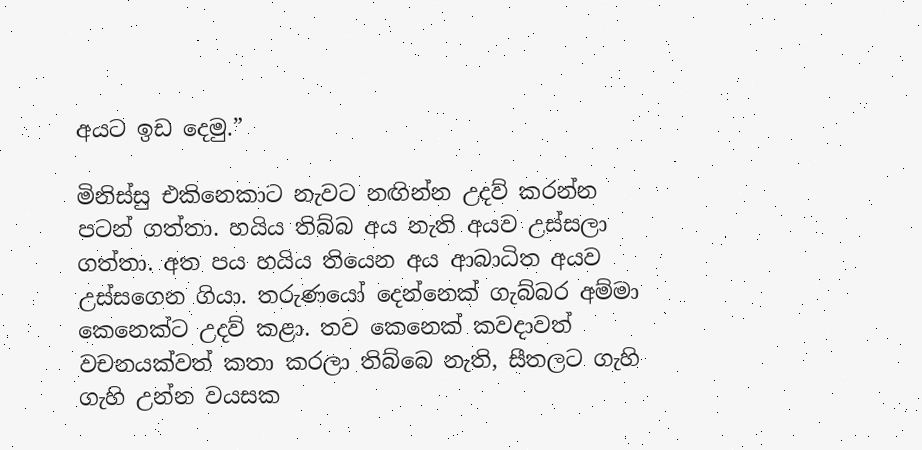අයට ඉඩ දෙමු.”

මිනිස්සු එකිනෙකාට නැවට නඟින්න උදව් කරන්න පටන් ගත්තා. හයිය තිබ්බ අය නැති අයව උස්සලා ගත්තා. අත පය හයිය තියෙන අය ආබාධිත අයව උස්සගෙන ගියා. තරුණයෝ දෙන්නෙක් ගැබ්බර අම්මා කෙනෙක්ට උදව් කළා. තව කෙනෙක් කවදාවත් වචනයක්වත් කතා කරලා තිබ්බෙ නැති, සීතලට ගැහි ගැහි උන්න වයසක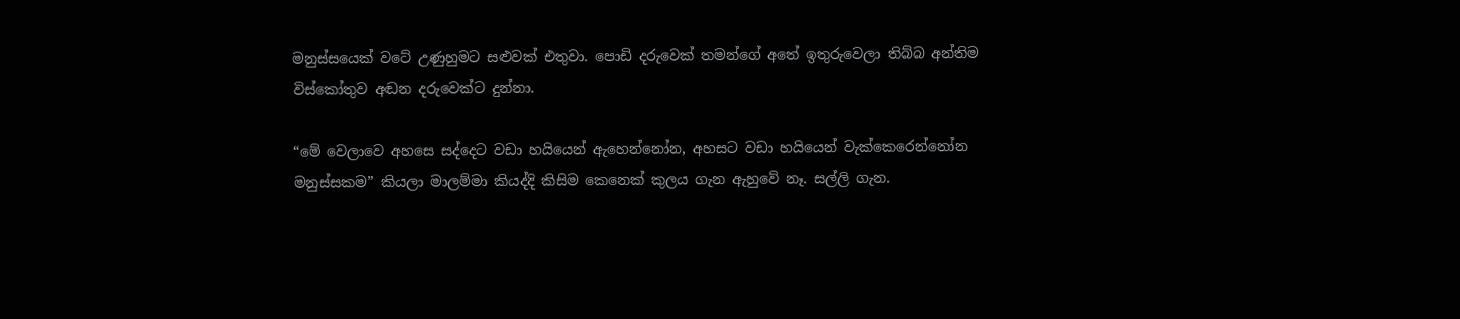මනුස්සයෙක් වටේ උණුහුමට සළුවක් එතුවා. පොඩි දරුවෙක් තමන්ගේ අතේ ඉතුරුවෙලා තිබ්බ අන්තිම විස්කෝතුව අඬන දරුවෙක්ට දුන්නා.

“මේ වෙලාවෙ අහසෙ සද්දෙට වඩා හයියෙන් ඇහෙන්නෝන, අහසට වඩා හයියෙන් වැක්කෙරෙන්නෝන මනුස්සකම” කියලා මාලම්මා කියද්දි කිසිම කෙනෙක් කුලය ගැන ඇහුවේ නෑ. සල්ලි ගැන.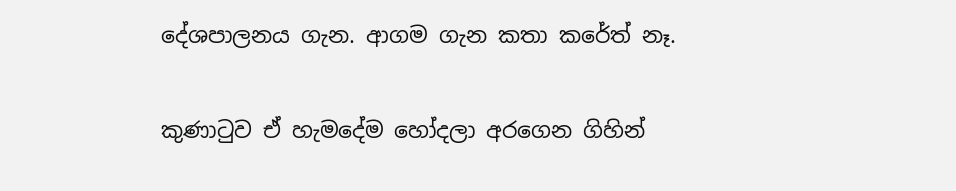දේශපාලනය ගැන. ආගම ගැන කතා කරේත් නෑ.

කුණාටුව ඒ හැමදේම හෝදලා අරගෙන ගිහින්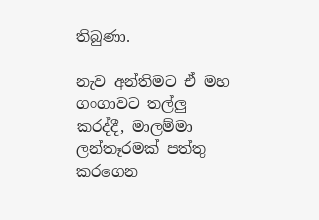තිබුණා.

නැව අන්තිමට ඒ මහ ගංගාවට තල්ලු කරද්දී, මාලම්මා ලන්තෑරමක් පත්තු කරගෙන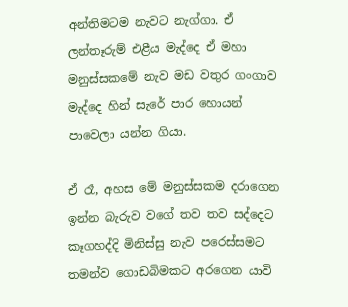අන්තිමටම නැවට නැග්ගා. ඒ ලන්තෑරුම් එළීය මැද්දෙ ඒ මහා මනුස්සකමේ නැව මඩ වතුර ගංගාව මැද්දෙ හින් සැරේ පාර හොයන් පාවෙලා යන්න ගියා.

ඒ රෑ, අහස මේ මනුස්සකම දරාගෙන ඉන්න බැරුව වගේ තව තව සද්දෙට කෑගහද්දි මිනිස්සු නැව පරෙස්සමට තමන්ව ගොඩබිමකට අරගෙන යාවි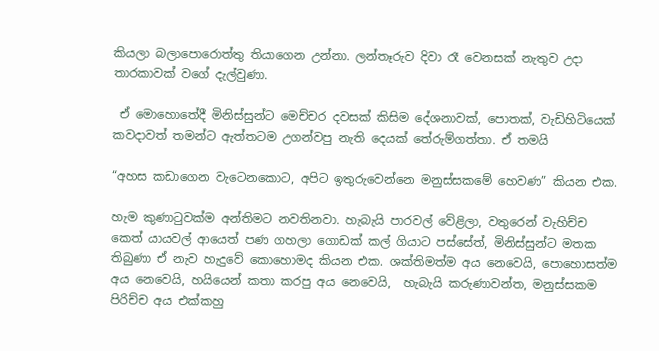කියලා බලාපොරොත්තු තියාගෙන උන්නා. ලන්තෑරුව දිවා රෑ වෙනසක් නැතුව උදා තාරකාවක් වගේ දැල්වුණා.

 ඒ මොහොතේදී මිනිස්සුන්ට මෙච්චර දවසක් කිසිම දේශනාවක්, පොතක්, වැඩිහිටියෙක් කවදාවත් තමන්ට ඇත්තටම උගන්වපු නැති දෙයක් තේරුම්ගත්තා. ඒ තමයි

“අහස කඩාගෙන වැටෙනකොට, අපිට ඉතුරුවෙන්නෙ මනුස්සකමේ හෙවණ” කියන එක.

හැම කුණාටුවක්ම අන්තිමට නවතිනවා. හැබැයි පාරවල් වේළිලා, වතුරෙන් වැහිච්ච කෙත් යායවල් ආයෙත් පණ ගහලා ගොඩක් කල් ගියාට පස්සේත්, මිනිස්සුන්ට මතක තිබුණා ඒ නැව හැදුවේ කොහොමද කියන එක. ශක්තිමත්ම අය නෙවෙයි, පොහොසත්ම අය නෙවෙයි, හයියෙන් කතා කරපු අය නෙවෙයි,  හැබැයි කරුණාවන්ත, මනුස්සකම පිරිච්ච අය එක්කහු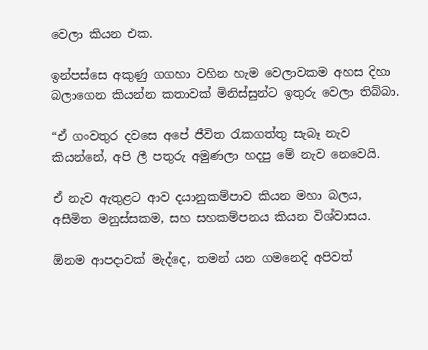වෙලා කියන එක.

ඉන්පස්සෙ අකුණු ගගහා වහින හැම වෙලාවකම අහස දිහා බලාගෙන කියන්න කතාවක් මිනිස්සුන්ට ඉතුරු වෙලා තිබ්බා.

“ඒ ගංවතුර දවසෙ අපේ ජීවිත රැකගත්තු සැබෑ නැව කියන්නේ, අපි ලී පතුරු අමුණලා හදපු මේ නැව නෙවෙයි.

ඒ නැව ඇතුළට ආව දයානුකම්පාව කියන මහා බලය, අසීමිත මනුස්සකම, සහ සහකම්පනය කියන විශ්වාසය.

ඕනම ආපදාවක් මැද්දෙ, තමන් යන ගමනෙදි අපිවත්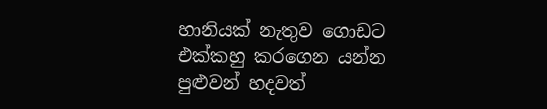හානියක් නැතුව ගොඩට එක්කහු කරගෙන යන්න පුළුවන් හදවත්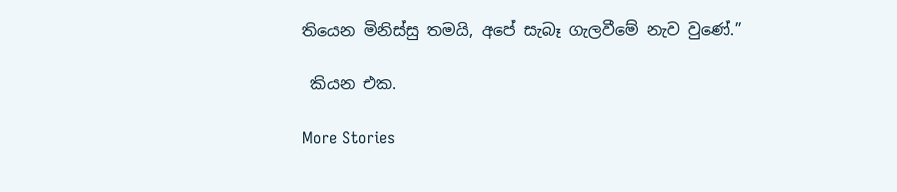තියෙන මිනිස්සු තමයි, අපේ සැබෑ ගැලවීමේ නැව වුණේ.”

 කියන එක.

More Stories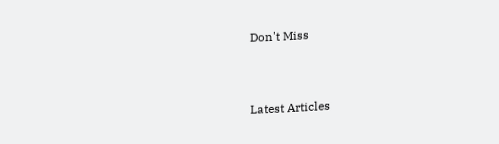Don't Miss


Latest Articles